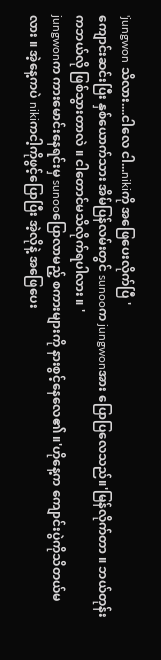'jungwon သိလား....ငါလေ ငါ...nikiကို အဖြေပေးလိုက်ပြီ '
ကျောင်းဆင်းပြီး နှစ်ယောက်သား အိမ်ပြန်လမ်းတွင် sunooက jungwonအား ပြောပြလေသည်။'မြန်လိုက်တာ ။ ဘယ်တုန်းကဘယ်လို ဖြစ်သွားတာလဲ ။ ငါတောင်မသိလိုက်ရပါလား ။ '
jungwonက ကားမောင်းနေရင်းမှ sunooပြောလာမည့် စကားများကို နားစွင့်နေလေ၏ ။'ဟိုနေ့က ကျောင်းပွဲကိုသိတယ်မလား ။ အဲ့နေ့ကပဲ nikiကငါ့ကိုဖွင့်ပြောပြီး အဲ့လိုနဲ့ အဖြေပေး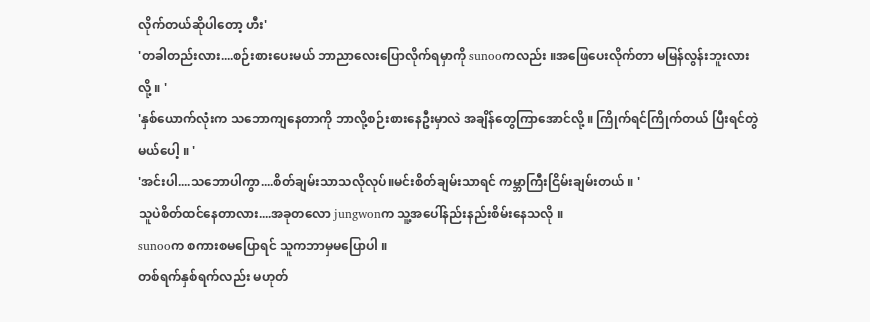လိုက်တယ်ဆိုပါတော့ ဟီး'
'တခါတည်းလား....စဉ်းစားပေးမယ် ဘာညာလေးပြောလိုက်ရမှာကို sunooကလည်း ။အဖြေပေးလိုက်တာ မမြန်လွန်းဘူးလားလို့ ။ '
'နှစ်ယောက်လုံးက သဘောကျနေတာကို ဘာလို့စဉ်းစားနေဦးမှာလဲ အချိန်တွေကြာအောင်လို့ ။ ကြိုက်ရင်ကြိုက်တယ် ပြီးရင်တွဲမယ်ပေါ့ ။ '
'အင်းပါ....သဘောပါကွာ....စိတ်ချမ်းသာသလိုလုပ်။မင်းစိတ်ချမ်းသာရင် ကမ္ဘာကြီးငြိမ်းချမ်းတယ် ။ '
သူပဲစိတ်ထင်နေတာလား....အခုတလော jungwonက သူ့အပေါ်နည်းနည်းစိမ်းနေသလို ။
sunooက စကားစမပြောရင် သူကဘာမှမပြောပါ ။
တစ်ရက်နှစ်ရက်လည်း မဟုတ်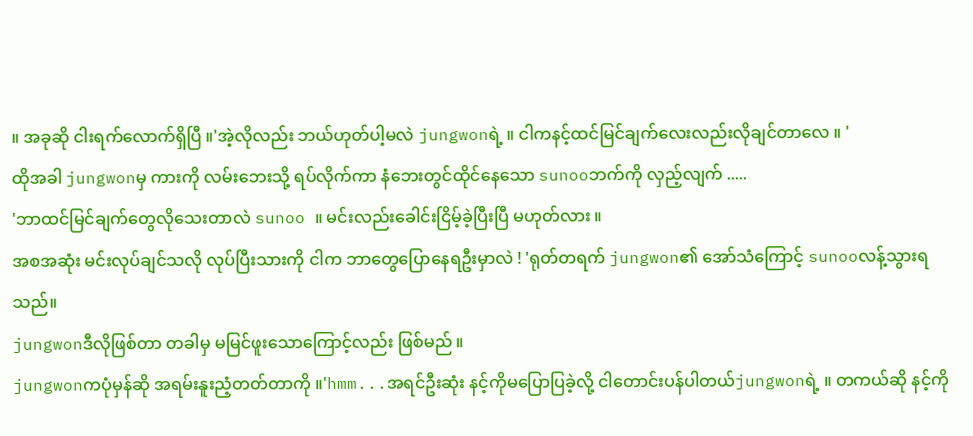။ အခုဆို ငါးရက်လောက်ရှိပြီ ။'အဲ့လိုလည်း ဘယ်ဟုတ်ပါ့မလဲ jungwonရဲ့ ။ ငါကနင့်ထင်မြင်ချက်လေးလည်းလိုချင်တာလေ ။ '
ထိုအခါ jungwonမှ ကားကို လမ်းဘေးသို့ ရပ်လိုက်ကာ နံဘေးတွင်ထိုင်နေသော sunooဘက်ကို လှည့်လျက် .....
'ဘာထင်မြင်ချက်တွေလိုသေးတာလဲ sunoo ။ မင်းလည်းခေါင်းငြိမ့်ခဲ့ပြီးပြီ မဟုတ်လား ။
အစအဆုံး မင်းလုပ်ချင်သလို လုပ်ပြီးသားကို ငါက ဘာတွေပြောနေရဦးမှာလဲ ! 'ရုတ်တရက် jungwon၏ အော်သံကြောင့် sunooလန့်သွားရသည်။
jungwonဒီလိုဖြစ်တာ တခါမှ မမြင်ဖူးသောကြောင့်လည်း ဖြစ်မည် ။
jungwonကပုံမှန်ဆို အရမ်းနူးညံ့တတ်တာကို ။'hmm...အရင်ဦးဆုံး နင့်ကိုမပြောပြခဲ့လို့ ငါတောင်းပန်ပါတယ်jungwonရဲ့ ။ တကယ်ဆို နင့်ကို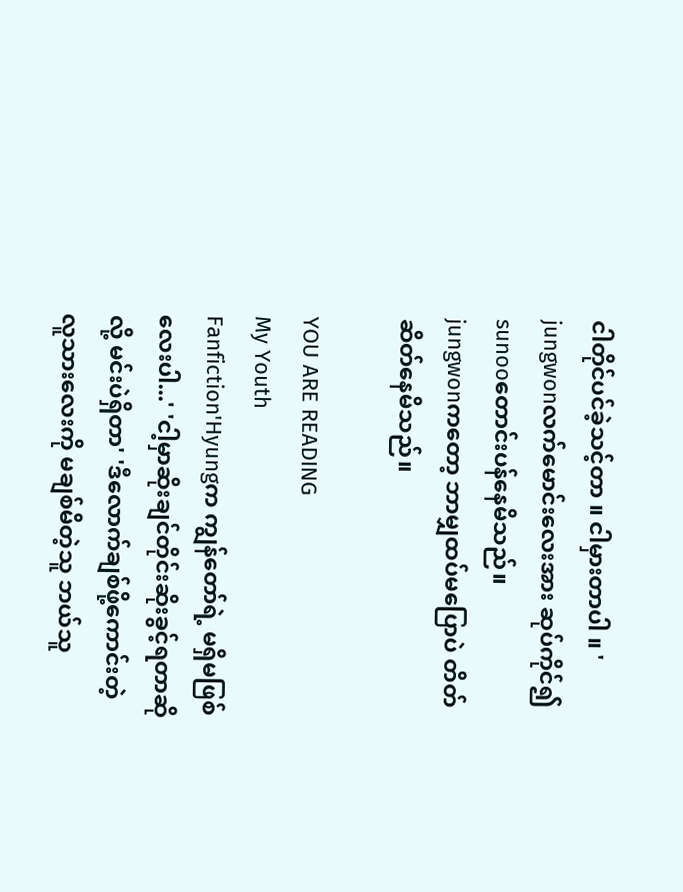ငါတိုင်ပင်ခဲ့သင့်တာ ။ ငါမှားတာပါ ။ '
jungwonလက်မောင်းလေးအား ဆုပ်ကိုင်၍ sunooတောင်းပန်နေမိသည်။
jungwonကတော့ ဘာမျှထပ်မပြောပဲ တိတ်ဆိတ်နေမိသည်။

YOU ARE READING
My Youth
Fanfiction'Hyungက ကျွန်တော်ရဲ့ မရှိမဖြစ်လေးပါ...' 'ငါ့မှာဆိုးချင်တိုင်းဆိုးခွင့်ရတာဆိုလို့ မင်းပဲရှိတာ' 'ဒီလောက်ချစ်ဖို့ကောင်းတဲ့ လူသားလေးကို မချစ်မိတဲ့သူ ဘယ်သူ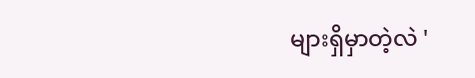များရှိမှာတဲ့လဲ '